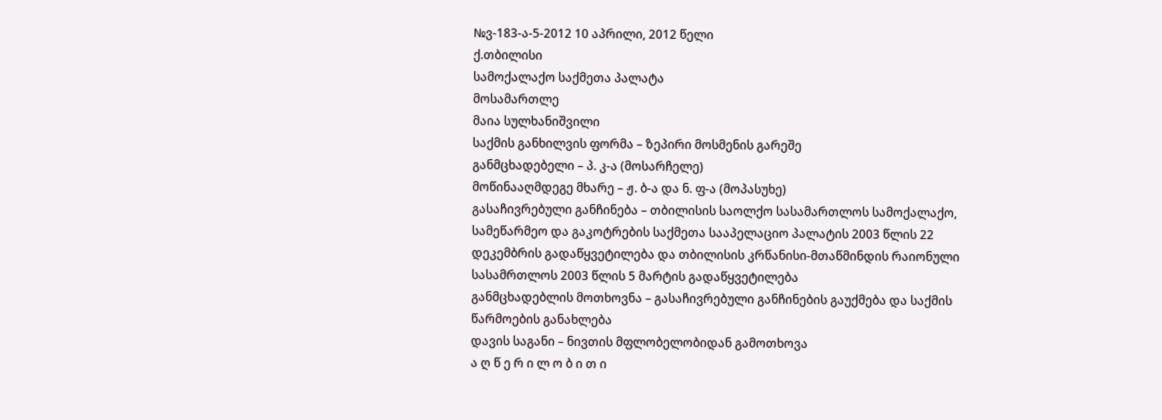№ვ-183-ა-5-2012 10 აპრილი, 2012 წელი
ქ.თბილისი
სამოქალაქო საქმეთა პალატა
მოსამართლე
მაია სულხანიშვილი
საქმის განხილვის ფორმა – ზეპირი მოსმენის გარეშე
განმცხადებელი – პ. კ-ა (მოსარჩელე)
მოწინააღმდეგე მხარე – ჟ. ბ-ა და ნ. ფ-ა (მოპასუხე)
გასაჩივრებული განჩინება – თბილისის საოლქო სასამართლოს სამოქალაქო, სამეწარმეო და გაკოტრების საქმეთა სააპელაციო პალატის 2003 წლის 22 დეკემბრის გადაწყვეტილება და თბილისის კრწანისი-მთაწმინდის რაიონული სასამრთლოს 2003 წლის 5 მარტის გადაწყვეტილება
განმცხადებლის მოთხოვნა – გასაჩივრებული განჩინების გაუქმება და საქმის წარმოების განახლება
დავის საგანი – ნივთის მფლობელობიდან გამოთხოვა
ა ღ წ ე რ ი ლ ო ბ ი თ ი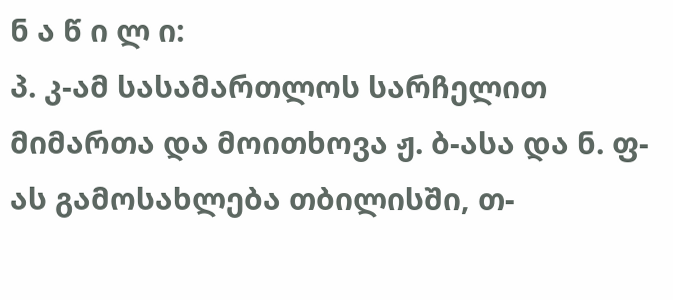ნ ა წ ი ლ ი:
პ. კ-ამ სასამართლოს სარჩელით მიმართა და მოითხოვა ჟ. ბ-ასა და ნ. ფ-ას გამოსახლება თბილისში, თ-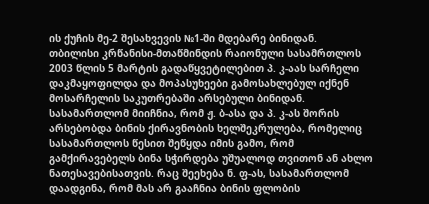ის ქუჩის მე-2 შესახვევის №1-ში მდებარე ბინიდან.
თბილისი კრწანისი-მთაწმინდის რაიონული სასამრთლოს 2003 წლის 5 მარტის გადაწყვეტილებით პ. კ-აას სარჩელი დაკმაყოფილდა და მოპასუხეები გამოსახლებულ იქნენ მოსარჩელის საკუთრებაში არსებული ბინიდან. სასამართლომ მიიჩნია, რომ ჟ. ბ-ასა და პ. კ-ას შორის არსებობდა ბინის ქირავნობის ხელშეკრულება, რომელიც სასამართლოს წესით შეწყდა იმის გამო, რომ გამქირავებელს ბინა სჭირდება უშუალოდ თვითონ ან ახლო ნათესავებისათვის. რაც შეეხება ნ. ფ-ას, სასამართლომ დაადგინა, რომ მას არ გააჩნია ბინის ფლობის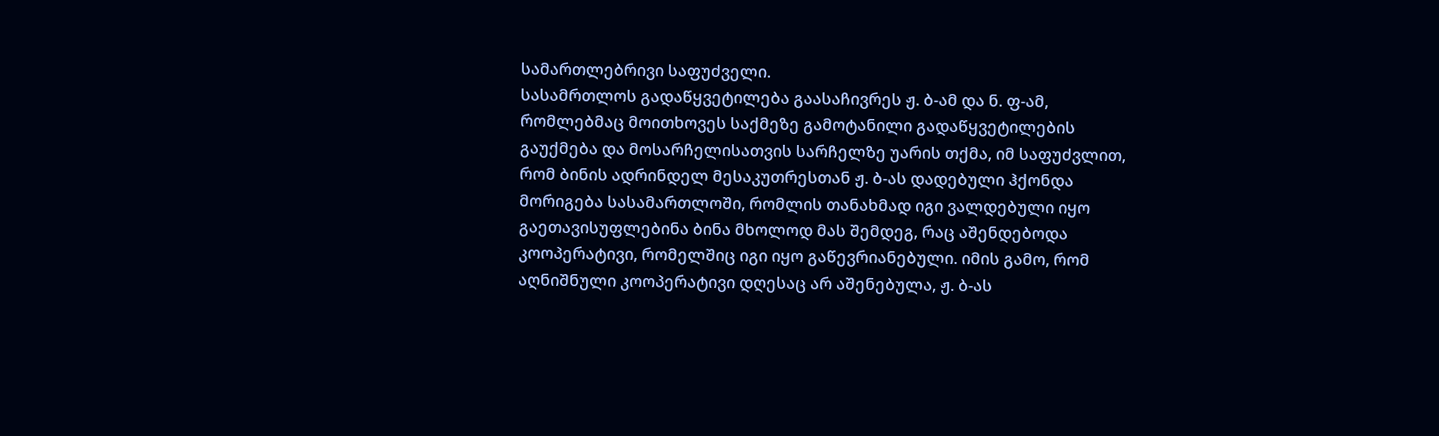სამართლებრივი საფუძველი.
სასამრთლოს გადაწყვეტილება გაასაჩივრეს ჟ. ბ-ამ და ნ. ფ-ამ, რომლებმაც მოითხოვეს საქმეზე გამოტანილი გადაწყვეტილების გაუქმება და მოსარჩელისათვის სარჩელზე უარის თქმა, იმ საფუძვლით, რომ ბინის ადრინდელ მესაკუთრესთან ჟ. ბ-ას დადებული ჰქონდა მორიგება სასამართლოში, რომლის თანახმად იგი ვალდებული იყო გაეთავისუფლებინა ბინა მხოლოდ მას შემდეგ, რაც აშენდებოდა კოოპერატივი, რომელშიც იგი იყო გაწევრიანებული. იმის გამო, რომ აღნიშნული კოოპერატივი დღესაც არ აშენებულა, ჟ. ბ-ას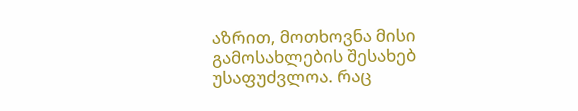აზრით, მოთხოვნა მისი გამოსახლების შესახებ უსაფუძვლოა. რაც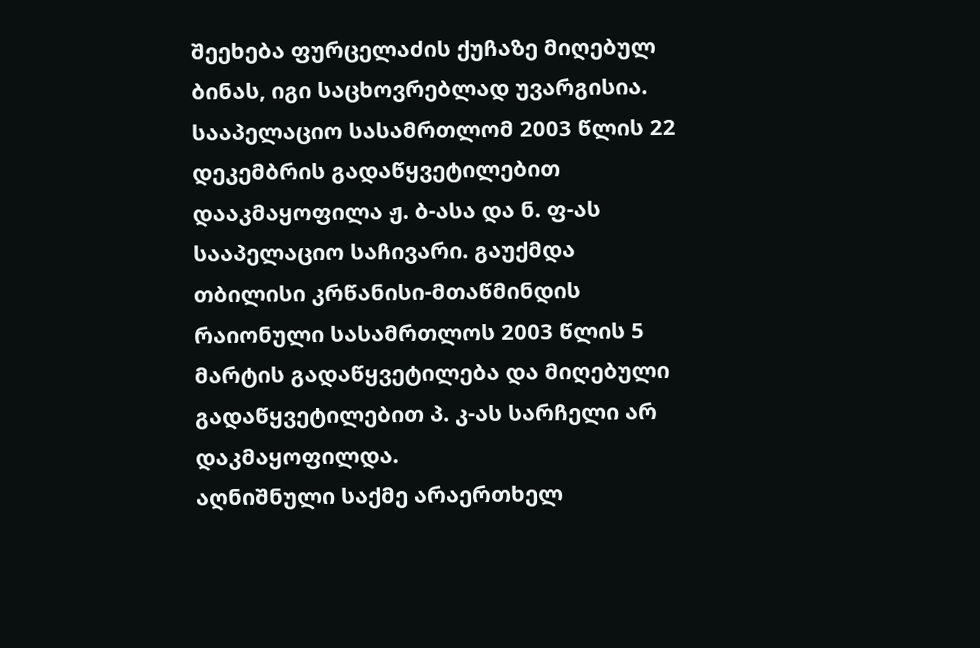შეეხება ფურცელაძის ქუჩაზე მიღებულ ბინას, იგი საცხოვრებლად უვარგისია.
სააპელაციო სასამრთლომ 2003 წლის 22 დეკემბრის გადაწყვეტილებით დააკმაყოფილა ჟ. ბ-ასა და ნ. ფ-ას სააპელაციო საჩივარი. გაუქმდა თბილისი კრწანისი-მთაწმინდის რაიონული სასამრთლოს 2003 წლის 5 მარტის გადაწყვეტილება და მიღებული გადაწყვეტილებით პ. კ-ას სარჩელი არ დაკმაყოფილდა.
აღნიშნული საქმე არაერთხელ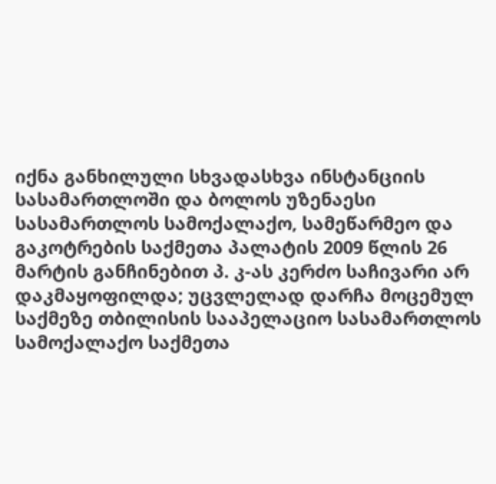იქნა განხილული სხვადასხვა ინსტანციის სასამართლოში და ბოლოს უზენაესი სასამართლოს სამოქალაქო, სამეწარმეო და გაკოტრების საქმეთა პალატის 2009 წლის 26 მარტის განჩინებით პ. კ-ას კერძო საჩივარი არ დაკმაყოფილდა; უცვლელად დარჩა მოცემულ საქმეზე თბილისის სააპელაციო სასამართლოს სამოქალაქო საქმეთა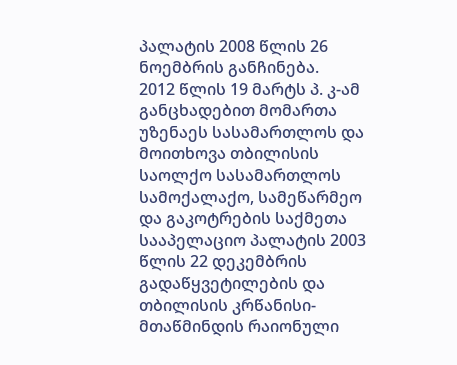პალატის 2008 წლის 26 ნოემბრის განჩინება.
2012 წლის 19 მარტს პ. კ-ამ განცხადებით მომართა უზენაეს სასამართლოს და მოითხოვა თბილისის საოლქო სასამართლოს სამოქალაქო, სამეწარმეო და გაკოტრების საქმეთა სააპელაციო პალატის 2003 წლის 22 დეკემბრის გადაწყვეტილების და თბილისის კრწანისი-მთაწმინდის რაიონული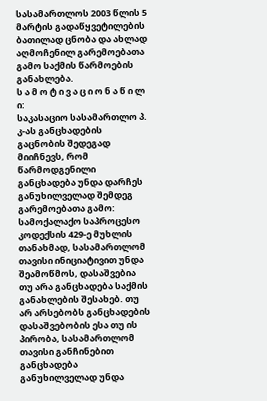სასამართლოს 2003 წლის 5 მარტის გადაწყვეტილების ბათილად ცნობა და ახლად აღმოჩენილ გარემოებათა გამო საქმის წარმოების განახლება.
ს ა მ ო ტ ი ვ ა ც ი ო ნ ა წ ი ლ ი:
საკასაციო სასამართლო პ. კ-ას განცხადების გაცნობის შედეგად მიიჩნევს, რომ წარმოდგენილი განცხადება უნდა დარჩეს განუხილველად შემდეგ გარემოებათა გამო:
სამოქალაქო საპროცესო კოდექსის 429-ე მუხლის თანახმად, სასამართლომ თავისი ინიციატივით უნდა შეამოწმოს, დასაშვებია თუ არა განცხადება საქმის განახლების შესახებ. თუ არ არსებობს განცხადების დასაშვებობის ესა თუ ის პირობა, სასამართლომ თავისი განჩინებით განცხადება განუხილველად უნდა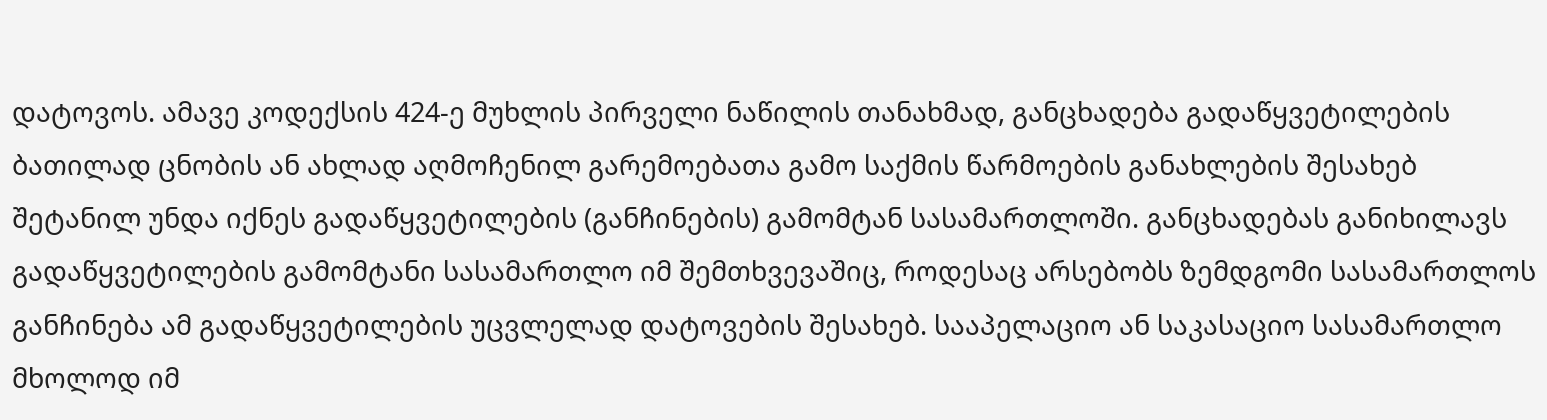დატოვოს. ამავე კოდექსის 424-ე მუხლის პირველი ნაწილის თანახმად, განცხადება გადაწყვეტილების ბათილად ცნობის ან ახლად აღმოჩენილ გარემოებათა გამო საქმის წარმოების განახლების შესახებ შეტანილ უნდა იქნეს გადაწყვეტილების (განჩინების) გამომტან სასამართლოში. განცხადებას განიხილავს გადაწყვეტილების გამომტანი სასამართლო იმ შემთხვევაშიც, როდესაც არსებობს ზემდგომი სასამართლოს განჩინება ამ გადაწყვეტილების უცვლელად დატოვების შესახებ. სააპელაციო ან საკასაციო სასამართლო მხოლოდ იმ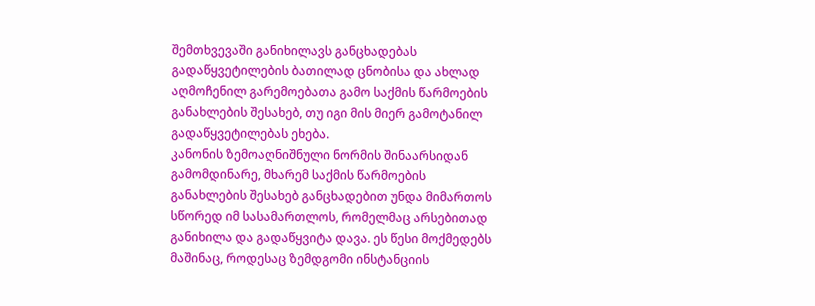შემთხვევაში განიხილავს განცხადებას გადაწყვეტილების ბათილად ცნობისა და ახლად აღმოჩენილ გარემოებათა გამო საქმის წარმოების განახლების შესახებ, თუ იგი მის მიერ გამოტანილ გადაწყვეტილებას ეხება.
კანონის ზემოაღნიშნული ნორმის შინაარსიდან გამომდინარე, მხარემ საქმის წარმოების განახლების შესახებ განცხადებით უნდა მიმართოს სწორედ იმ სასამართლოს, რომელმაც არსებითად განიხილა და გადაწყვიტა დავა. ეს წესი მოქმედებს მაშინაც, როდესაც ზემდგომი ინსტანციის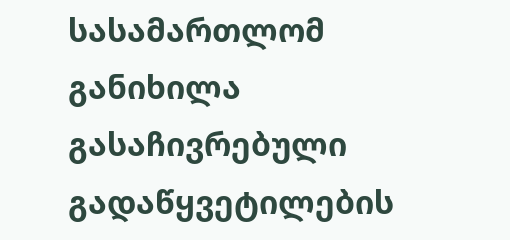სასამართლომ განიხილა გასაჩივრებული გადაწყვეტილების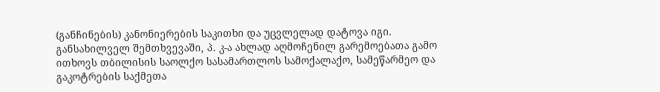(განჩინების) კანონიერების საკითხი და უცვლელად დატოვა იგი.
განსახილველ შემთხვევაში, პ. კ-ა ახლად აღმოჩენილ გარემოებათა გამო ითხოვს თბილისის საოლქო სასამართლოს სამოქალაქო, სამეწარმეო და გაკოტრების საქმეთა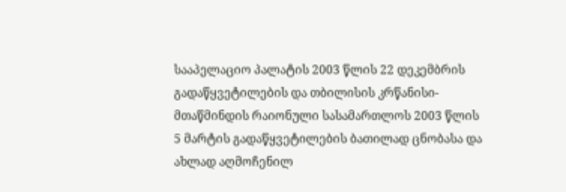სააპელაციო პალატის 2003 წლის 22 დეკემბრის გადაწყვეტილების და თბილისის კრწანისი-მთაწმინდის რაიონული სასამართლოს 2003 წლის 5 მარტის გადაწყვეტილების ბათილად ცნობასა და ახლად აღმოჩენილ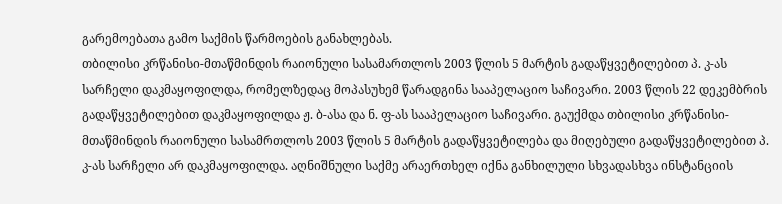გარემოებათა გამო საქმის წარმოების განახლებას.
თბილისი კრწანისი-მთაწმინდის რაიონული სასამართლოს 2003 წლის 5 მარტის გადაწყვეტილებით პ. კ-ას სარჩელი დაკმაყოფილდა, რომელზედაც მოპასუხემ წარადგინა სააპელაციო საჩივარი. 2003 წლის 22 დეკემბრის გადაწყვეტილებით დაკმაყოფილდა ჟ. ბ-ასა და ნ. ფ-ას სააპელაციო საჩივარი. გაუქმდა თბილისი კრწანისი-მთაწმინდის რაიონული სასამრთლოს 2003 წლის 5 მარტის გადაწყვეტილება და მიღებული გადაწყვეტილებით პ. კ-ას სარჩელი არ დაკმაყოფილდა. აღნიშნული საქმე არაერთხელ იქნა განხილული სხვადასხვა ინსტანციის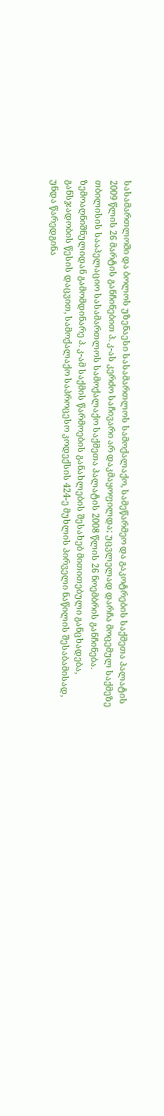სასამართლოში და ბოლოს უზენაესი სასამართლოს სამოქალაქო, სამეწარმეო და გაკოტრების საქმეთა პალატის 2009 წლის 26 მარტის განჩინებით პ. კ-ას კერძო საჩივარი არ დაკმაყოფილდა; უცვლელად დარჩა მოცემულ საქმეზე თბილისის სააპელაციო სასამართლოს სამოქალაქო საქმეთა პალატის 2008 წლის 26 ნოემბრის განჩინება.
ზემოაღნიშნულიდან გამომდინარე პ. კ-ამ საქმის წარმოების განახლების შესახებ მითითებული განცხადება, განსჯადობის წესის დაცვით, სამოქალაქო საპროცესო კოდექსის 424-ე მუხლის პირველი ნაწილის შესაბამისად, უნდა წარედგინა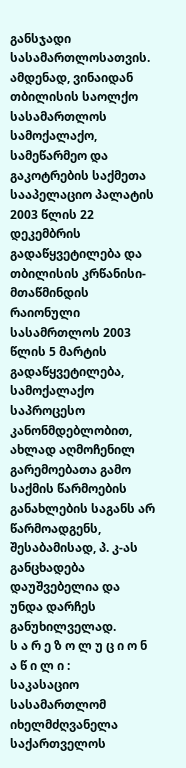განსჯადი სასამართლოსათვის.
ამდენად, ვინაიდან თბილისის საოლქო სასამართლოს სამოქალაქო, სამეწარმეო და გაკოტრების საქმეთა სააპელაციო პალატის 2003 წლის 22 დეკემბრის გადაწყვეტილება და თბილისის კრწანისი-მთაწმინდის რაიონული სასამრთლოს 2003 წლის 5 მარტის გადაწყვეტილება, სამოქალაქო საპროცესო კანონმდებლობით, ახლად აღმოჩენილ გარემოებათა გამო საქმის წარმოების განახლების საგანს არ წარმოადგენს, შესაბამისად, პ. კ-ას განცხადება დაუშვებელია და უნდა დარჩეს განუხილველად.
ს ა რ ე ზ ო ლ უ ც ი ო ნ ა წ ი ლ ი :
საკასაციო სასამართლომ იხელმძღვანელა საქართველოს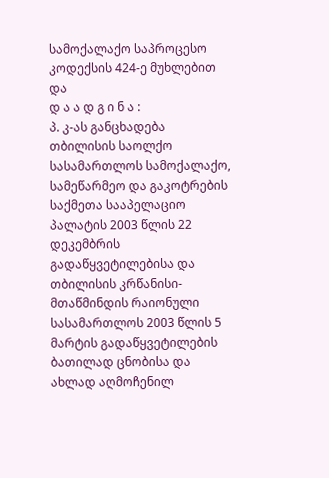სამოქალაქო საპროცესო კოდექსის 424-ე მუხლებით და
დ ა ა დ გ ი ნ ა :
პ. კ-ას განცხადება თბილისის საოლქო სასამართლოს სამოქალაქო, სამეწარმეო და გაკოტრების საქმეთა სააპელაციო პალატის 2003 წლის 22 დეკემბრის გადაწყვეტილებისა და თბილისის კრწანისი-მთაწმინდის რაიონული სასამართლოს 2003 წლის 5 მარტის გადაწყვეტილების ბათილად ცნობისა და ახლად აღმოჩენილ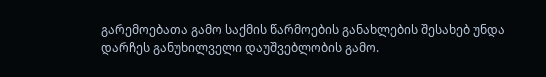გარემოებათა გამო საქმის წარმოების განახლების შესახებ უნდა დარჩეს განუხილველი დაუშვებლობის გამო.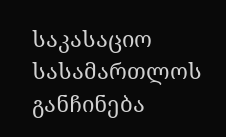საკასაციო სასამართლოს განჩინება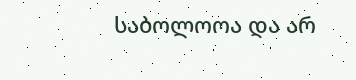საბოლოოა და არ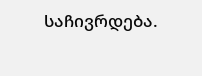საჩივრდება.